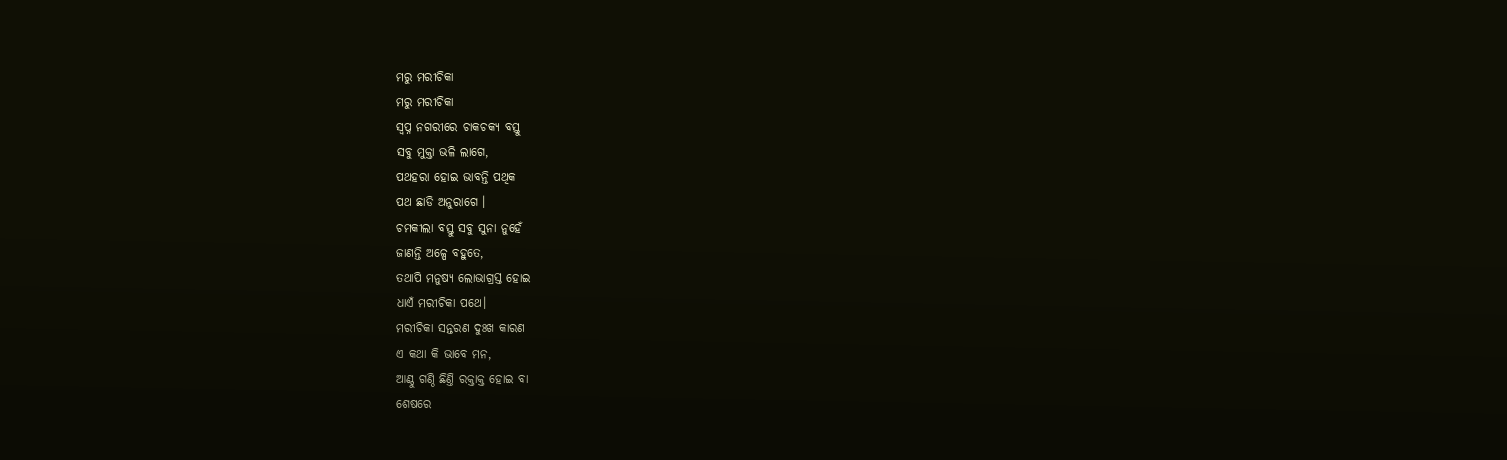ମରୁ ମରୀଚିକା
ମରୁ ମରୀଚିକା
ସ୍ବପ୍ନ ନଗରୀରେ ଚାକଚକ୍ଯ ବସ୍ତୁ
ସବୁ ମୁକ୍ତା ଭଳି ଲାଗେ,
ପଥହରା ହୋଇ ଭାବନ୍ତି ପଥିକ
ପଥ ଛାଡି ଅନୁରାଗେ ।
ଚମକୀଲା ବସ୍ତୁ ସବୁ ସୁନା ନୁହେଁ
ଜାଣନ୍ତି ଅଳ୍ପେ ବହୁତେ,
ତଥାପି ମନୁଷ୍ୟ ଲୋଭାଗ୍ରସ୍ତ ହୋଇ
ଧାଏଁ ମରୀଚିକା ପଥେ।
ମରୀଚିକା ସନ୍ତରଣ ଦୁଃଖ କାରଣ
ଏ କଥା କି ଭାବେ ମନ,
ଆଣ୍ଠୁ ଗଣ୍ଠି ଛିଣ୍ତି ରକ୍ତାକ୍ତ ହୋଇ ବା
ଶେଷରେ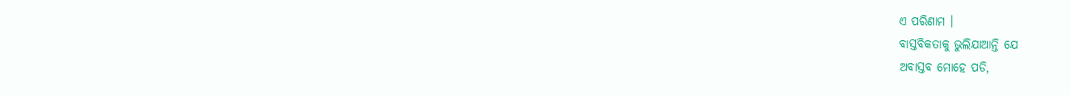ଏ ପରିଣାମ ।
ବାସ୍ତବିକତାକୁ ଭୁଲିଯାଆନ୍ତି ଯେ
ଅବାସ୍ତବ ମୋହେ ପଡି,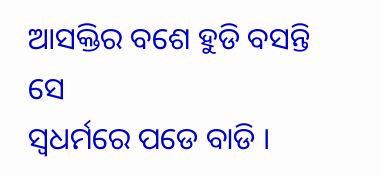ଆସକ୍ତିର ବଶେ ହୁଡି ବସନ୍ତି ସେ
ସ୍ବଧର୍ମରେ ପଡେ ବାଡି ।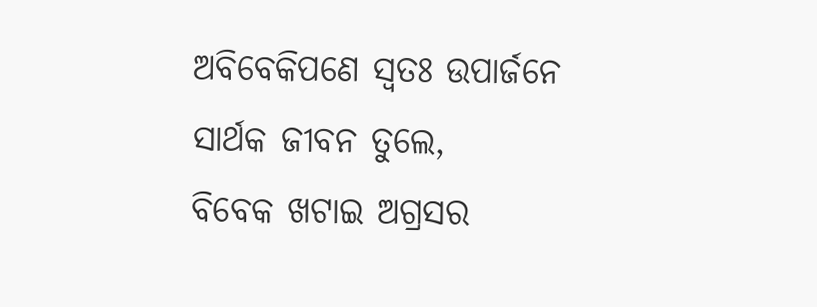ଅବିବେକିପଣେ ସ୍ବତଃ ଉପାର୍ଜନେ
ସାର୍ଥକ ଜୀବନ ତୁଲେ,
ବିବେକ ଖଟାଇ ଅଗ୍ରସର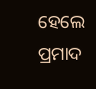ହେଲେ
ପ୍ରମାଦ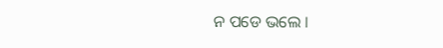ନ ପଡେ ଭଲେ ।